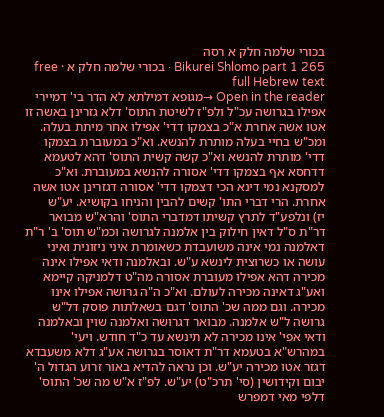בכורי שלמה חלק א רסה
Bikurei Shlomo part 1 265 · בכורי שלמה חלק א · free full Hebrew text
Open in the reader →מגופא דמילתא לא הדר בי' דמיירי אפילו בגרושה עכ"ל ולפ"ז לשיטת התוס' דלא גזרינן באשה זו אטו אשה אחרת א"כ בצמקו דדי' אפילו אחר מיתת בעלה. ומכ"ש בחיי בעלה מותרת להנשא. וא"כ במעוברת בצמקו דדי' מותרת להנשא וא"כ קשה קשית התוס' דהא לטעמא דדחסא אף בצמקו דדי' אסורה להנשא במעוברת. וא"כ למסקנא נמי דינא הכי דצמקו דדי' אסורה דגזרינן אטו אשה אחרת. הרי דברי התו' קשים להבין והניחו בקושיא. יע"ש
יז) ונלפע"ד לתרץ קשיתו דמדברי התוס' והרא"ש מבואר דר"ת ס"ל דאין חילוק בין אלמנה לגרושה וכמ"ש תוס' ב' ר"ת דאלמנה נמי אינה משועבדת כשאומרת איני ניזונית ואיני עושה או כשרוצית לינשא ע"ש. ובאלמנה ודאי אפילו אינה מכירה דהא אפילו מעוברת אסורה מה"ט דלמניקה קיימא ואע"ג דאינה מכירה לעולם. וא"כ ה"ה גרושה אפילו אינו מכירה. וגם ממה שכ' התוס' דגם בשאלתות פוסק דל"ש גרושה ל"ש אלמנה. מבואר דגרושה ואלמנה שוין ובאלמנה ודאי אפי' אינו מכירה לא תינשא עד כ"ד חודש. ויעי' במהרש"א בטעמא דר"ת דאוסר בגרושה אע"ג דלא משעבדא דגזר אטו מכירה יע"ש. וכן נראה להדיא באור זרוע הגדול ה' יבום וקידושין (סי' תרכ"ט) יע"ש. לפ"ז א"ש מה שכ' התוס' דלפי מאי דמפרש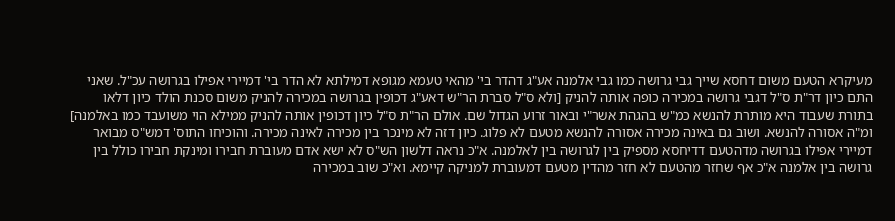מעיקרא הטעם משום דחסא שייך גבי גרושה כמו גבי אלמנה אע"ג דהדר בי' מהאי טעמא מגופא דמילתא לא הדר בי' דמיירי אפילו בגרושה עכ"ל. שאני התם כיון דר"ת ס"ל דגבי גרושה במכירה כופה אותה להניק [ולא ס"ל סברת הר"ש דאע"ג דכופין בגרושה במכירה להניק משום סכנת הולד כיון דלאו בתורת שעבוד היא מותרת להנשא כמ"ש בהגהת אשר"י ובאור זרוע הגדול שם. אולם הר"ת ס"ל כיון דכופין אותה להניק ממילא הוי משועבד כמו באלמנה] ומ"ה אסורה להנשא. ושוב גם באינה מכירה אסורה להנשא מטעם לא פלוג. כיון דזה לא מינכר בין מכירה לאינה מכירה. והוכיחו התוס' דמש"ס מבואר דמיירי אפילו בגרושה מדהטעם דדיחסא מספיק בין לגרושה בין לאלמנה. א"כ נראה דלשון הש"ס לא ישא אדם מעוברת חבירו ומינקת חבירו כולל בין גרושה בין אלמנה א"כ אף שחזר מהטעם לא חזר מהדין מטעם דמעוברת למניקה קיימא. וא"כ שוב במכירה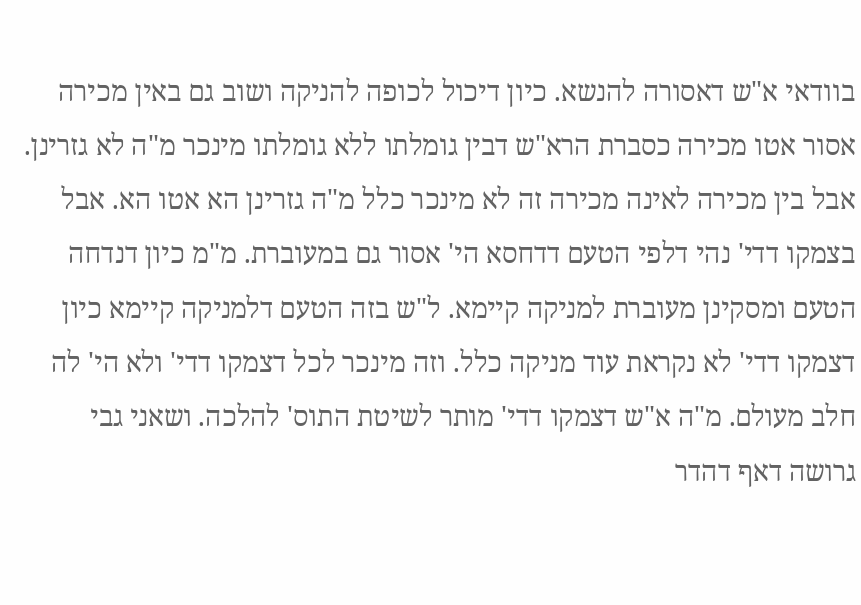בוודאי א"ש דאסורה להנשא. כיון דיכול לכופה להניקה ושוב גם באין מכירה אסור אטו מכירה כסברת הרא"ש דבין גומלתו ללא גומלתו מינכר מ"ה לא גזרינן. אבל בין מכירה לאינה מכירה זה לא מינכר כלל מ"ה גזרינן הא אטו הא. אבל בצמקו דדי' נהי דלפי הטעם דדחסא הי' אסור גם במעוברת. מ"מ כיון דנדחה הטעם ומסקינן מעוברת למניקה קיימא. ל"ש בזה הטעם דלמניקה קיימא כיון דצמקו דדי' לא נקראת עוד מניקה כלל. וזה מינכר לכל דצמקו דדי' ולא הי' לה חלב מעולם. מ"ה א"ש דצמקו דדי' מותר לשיטת התוס' להלכה. ושאני גבי גרושה דאף דהדר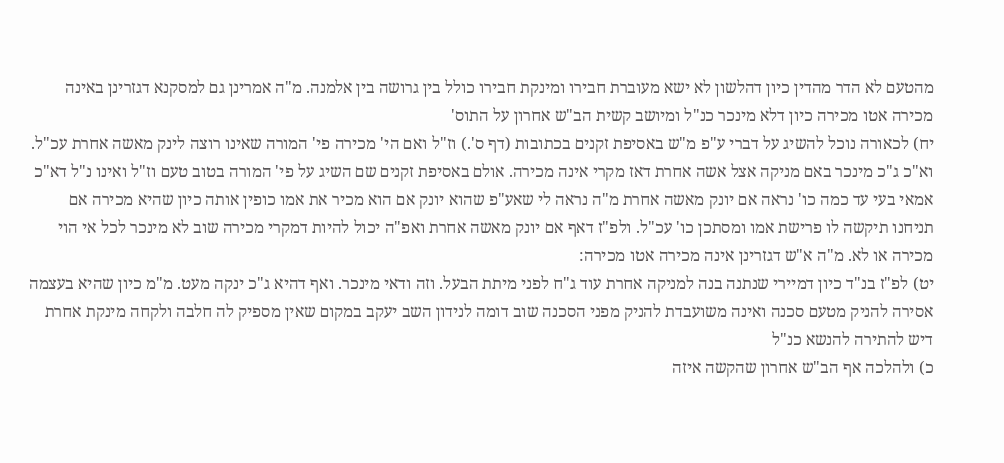מהטעם לא הדר מהדין כיון דהלשון לא ישא מעוברת חבירו ומינקת חבירו כולל בין גרושה בין אלמנה. מ"ה אמרינן גם למסקנא דגזרינן באינה מכירה אטו מכירה כיון דלא מינכר כנ"ל ומיושב קשית הב"ש אחרון על התוס'
יח) לכאורה נוכל להשיג על דברי ע"פ מ"ש באסיפת זקנים בכתובות (דף ס'.) וז"ל ואם הי' מכירה פי' המורה שאינו רוצה לינק מאשה אחרת עכ"ל. וא"כ ג"כ מינכר באם מניקה אצל אשה אחרת דאז מקרי אינה מכירה. אולם באסיפת זקנים שם השיג על פי' המורה בטוב טעם וז"ל ואינו נ"ל דא"כ אמאי בעי עד כמה כו' נראה אם יונק מאשה אחרת מ"ה נראה לי שאע"פ שהוא יונק אם הוא מכיר את אמו כופין אותה כיון שהיא מכירה אם תניחנו תיקשה לו פרישת אמו ומסתכן כו' עכ"ל. ולפ"ז דאף אם יונק מאשה אחרת ואפ"ה יכול להיות דמקרי מכירה שוב לא מינכר לכל אי הוי מכירה או לא. מ"ה א"ש דגזרינן אינה מכירה אטו מכירה:
יט) לפ"ז בנ"ד כיון דמיירי שנתנה בנה למניקה אחרת עוד ג"ח לפני מיתת הבעל. וזה ודאי מינכר. ואף דהיא ג"כ ינקה מעט. מ"מ כיון שהיא בעצמה אסירה להניק מטעם סכנה ואינה משועבדת להניק מפני הסכנה שוב דומה לנידון השב יעקב במקום שאין מספיק לה חלבה ולקחה מינקת אחרת דיש להתירה להנשא כנ"ל
כ) ולהלכה אף הב"ש אחרון שהקשה איזה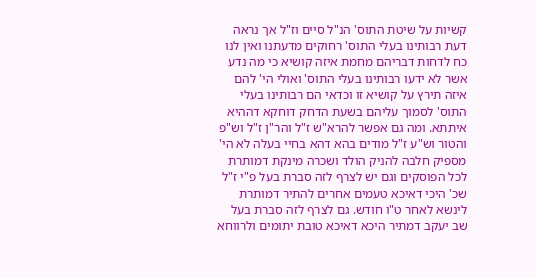קשיות על שיטת התוס' הנ"ל סיים וז"ל אך נראה דעת רבותינו בעלי התוס' רחוקים מדעתנו ואין לנו כח לדחות דבריהם מחמת איזה קושיא כי מה נדע אשר לא ידעו רבותינו בעלי התוס' ואולי הי' להם איזה תירץ על קושיא זו וכדאי הם רבותינו בעלי התוס' לסמוך עליהם בשעת הדחק דוחקא דההיא איתתא. ומה גם אפשר להרא"ש ז"ל והר"ן ז"ל וש"פ והטור וש"ע ז"ל מודים בהא דהא בחיי בעלה לא הי' מספיק חלבה להניק הולד ושכרה מינקת דמותרת לכל הפוסקים וגם יש לצרף לזה סברת בעל פ"י ז"ל שכ' היכי דאיכא טעמים אחרים להתיר דמותרת לינשא לאחר ט"ו חודש. גם לצרף לזה סברת בעל שב יעקב דמתיר היכא דאיכא טובת יתומים ולרווחא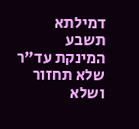דמילתא תשבע המינקת עד"ר שלא תחזור ושלא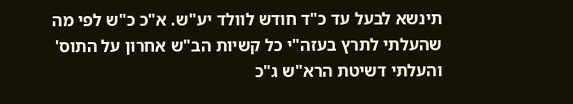תינשא לבעל עד כ"ד חודש לוולד יע"ש. א"כ כ"ש לפי מה שהעלתי לתרץ בעזה"י כל קשיות הב"ש אחרון על התוס' והעלתי דשיטת הרא"ש ג"כ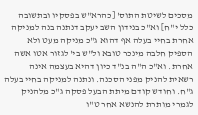מסכים לשיטת התוס' [כהרא"ש בפסקיו ובתשובה כלל י"ח] וא"כ בנידון השב יעקב דנתנה בנה למניקה אחרת בחיי בעלה אף דהוא ג"כ מניקה מעט ולא הספיק חלבה מינכר טובא ול"ש בי' לגזור אטו אשה אחרת. וא"כ ה"ה בנ"ד כיון דהיא בעצמה אינה רשאית להניק מפני הסכנה. ונתנה למניקה בחיי בעלה ג"ח. וחודש קודם מיתת הבעל פסקה ג"כ מלהניק לגמרי מותרת להנשא אחר ט"ו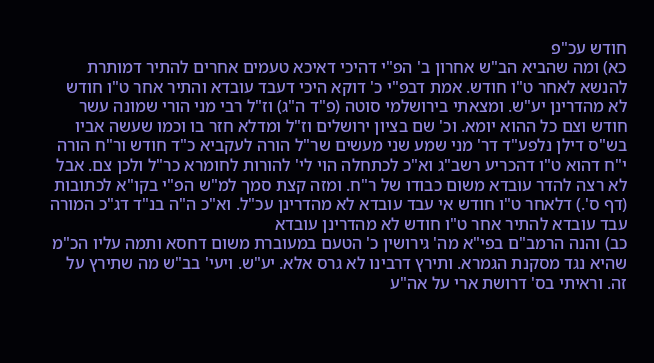חודש עכ"פ
כא) ומה שהביא הב"ש אחרון ב' הפ"י דהיכי דאיכא טעמים אחרים להתיר דמותרת להנשא לאחר ט"ו חודש. אמת דבפ"י כ' דוקא היכי דעבד עובדא והתיר אחר ט"ו חודש לא מהדרינן יע"ש. ומצאתי בירושלמי סוטה (פ"ד ה"ג) וז"ל רבי מני הורי שמונה עשר חודש וצם כל ההוא יומא. וכ' שם בציון ירושלים וז"ל ומדלא חזר בו וכמו שעשה אביו בש"ס דילן נלפע"ד דר' מני שמע שני מעשים שר"ל הורה לעקביא כ"ד חודש ור"ח הורה י"ח דהוא ט"ו דהכריע רשב"ג וא"כ לכתחלה הוי לי' להורות לחומרא כר"ל ולכן צם. אבל לא רצה להדר עובדא משום כבודו של ר"ח. ומזה קצת סמך למ"ש הפ"י בקו"א לכתובות (דף ס'.) דלאחר ט"ו חודש אי עבד עובדא לא מהדרינן עכ"ל. וא"כ ה"ה בנ"ד דג"כ המורה עבד עובדא להתיר אחר ט"ו חודש לא מהדרינן עובדא
כב) והנה הרמב"ם בפי"א מה' גירושין כ' הטעם במעוברת משום דחסא ותמה עליו הכ"מ שהיא נגד מסקנת הגמרא. ותירץ דרבינו לא גרס אלא. יע"ש. ויעי' בב"ש מה שתירץ על זה. וראיתי בס' דרושת ארי על אה"ע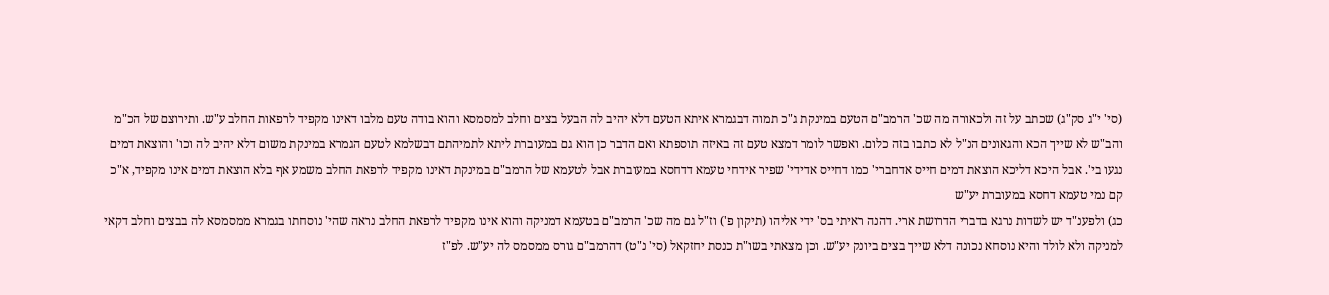(סי' י"ג סק"ג) שכתב על זה ולכאורה מה שכ' הרמב"ם הטעם במינקת ג"כ תמוה דבגמרא איתא הטעם דלא יהיב לה הבעל בצים וחלב למסמסא והוא בודה טעם מלבו דאינו מקפיד לרפאות החלב ע"ש. ותירוצם של הכ"מ והב"ש לא שייך הכא והגאונים הנ"ל לא כתבו בזה כלום. ואפשר לומר דמצא טעם זה באיזה תוספתא ואם הדבר כן הוא גם במעוברת ליתא לתמיהתם דבשלמא לטעם הגמרא במינקת משום דלא יהיב לה וכו' והוצאת דמים נגעו בי'. אבל היכא דליכא הוצאת דמים חייס אדחברי' כמו דחייס אדידי' שפיר אידחי טעמא דדחסא במעוברת אבל לטעמא של הרמב"ם במינקת דאינו מקפיד לרפאת החלב משמע אף בלא הוצאת דמים אינו מקפיד, א"כ קם נמי טעמא דחסא במעוברת יע"ש
כג) ולפענ"ד יש לשדות נרגא בדברי הדרושת ארי. דהנה ראיתי בס' ידי אליהו (תיקון פ') וז"ל גם מה שכ' הרמב"ם בטעמא דמניקה והוא אינו מקפיד לרפאת החלב נראה שהי' נוסחתו בגמרא ממסמסא לה בבצים וחלב דקאי למניקה ולא לולד והיא נוסחא נכונה דלא שייך בצים ביונק יע"ש. וכן מצאתי בשו"ת כנסת יחזקאל (סי' נ"ט) דהרמב"ם גורס ממסמס לה יע"ש. לפ"ז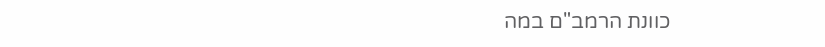כוונת הרמב"ם במה